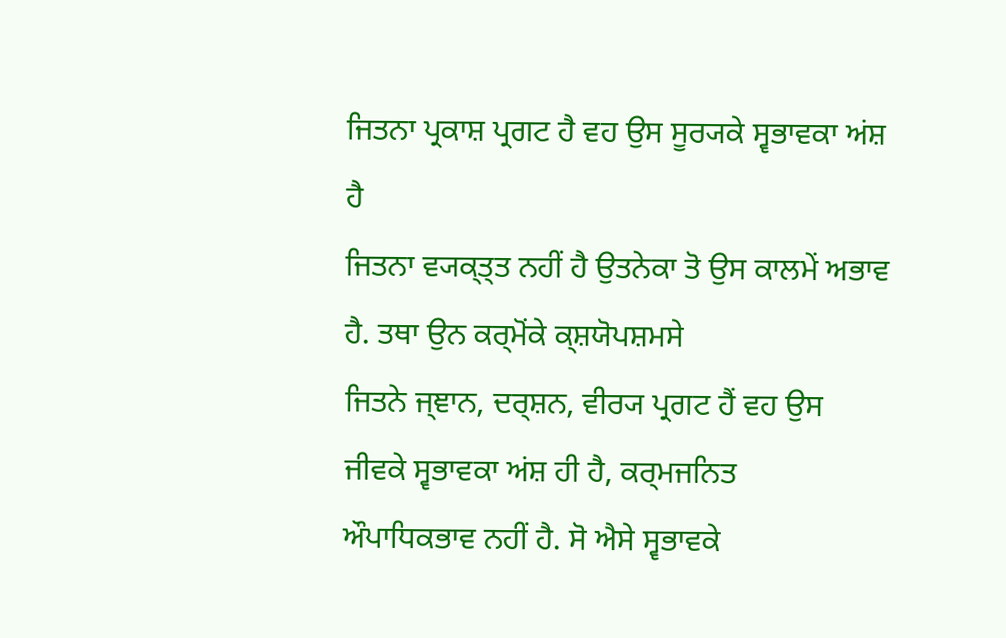ਜਿਤਨਾ ਪ੍ਰਕਾਸ਼ ਪ੍ਰਗਟ ਹੈ ਵਹ ਉਸ ਸੂਰ੍ਯਕੇ ਸ੍ਵਭਾਵਕਾ ਅਂਸ਼ ਹੈ
ਜਿਤਨਾ ਵ੍ਯਕ੍ਤ੍ਤ ਨਹੀਂ ਹੈ ਉਤਨੇਕਾ ਤੋ ਉਸ ਕਾਲਮੇਂ ਅਭਾਵ ਹੈ. ਤਥਾ ਉਨ ਕਰ੍ਮੋਂਕੇ ਕ੍ਸ਼ਯੋਪਸ਼ਮਸੇ
ਜਿਤਨੇ ਜ੍ਞਾਨ, ਦਰ੍ਸ਼ਨ, ਵੀਰ੍ਯ ਪ੍ਰਗਟ ਹੈਂ ਵਹ ਉਸ ਜੀਵਕੇ ਸ੍ਵਭਾਵਕਾ ਅਂਸ਼ ਹੀ ਹੈ, ਕਰ੍ਮਜਨਿਤ
ਔਪਾਧਿਕਭਾਵ ਨਹੀਂ ਹੈ. ਸੋ ਐਸੇ ਸ੍ਵਭਾਵਕੇ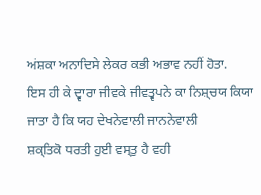ਅਂਸ਼ਕਾ ਅਨਾਦਿਸੇ ਲੇਕਰ ਕਭੀ ਅਭਾਵ ਨਹੀਂ ਹੋਤਾ.
ਇਸ ਹੀ ਕੇ ਦ੍ਵਾਰਾ ਜੀਵਕੇ ਜੀਵਤ੍ਵਪਨੇ ਕਾ ਨਿਸ਼੍ਚਯ ਕਿਯਾ ਜਾਤਾ ਹੈ ਕਿ ਯਹ ਦੇਖਨੇਵਾਲੀ ਜਾਨਨੇਵਾਲੀ
ਸ਼ਕ੍ਤਿਕੋ ਧਰਤੀ ਹੁਈ ਵਸ੍ਤੁ ਹੈ ਵਹੀ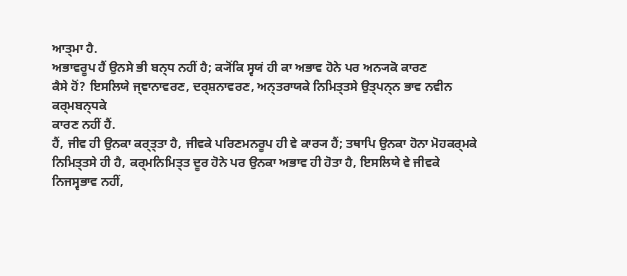ਆਤ੍ਮਾ ਹੈ.
ਅਭਾਵਰੂਪ ਹੈਂ ਉਨਸੇ ਭੀ ਬਨ੍ਧ ਨਹੀਂ ਹੈ; ਕ੍ਯੋਂਕਿ ਸ੍ਵਯਂ ਹੀ ਕਾ ਅਭਾਵ ਹੋਨੇ ਪਰ ਅਨ੍ਯਕੋ ਕਾਰਣ
ਕੈਸੇ ਹੋਂ? ਇਸਲਿਯੇ ਜ੍ਞਾਨਾਵਰਣ, ਦਰ੍ਸ਼ਨਾਵਰਣ, ਅਨ੍ਤਰਾਯਕੇ ਨਿਮਿਤ੍ਤਸੇ ਉਤ੍ਪਨ੍ਨ ਭਾਵ ਨਵੀਨ ਕਰ੍ਮਬਨ੍ਧਕੇ
ਕਾਰਣ ਨਹੀਂ ਹੈਂ.
ਹੈਂ, ਜੀਵ ਹੀ ਉਨਕਾ ਕਰ੍ਤ੍ਤਾ ਹੈ, ਜੀਵਕੇ ਪਰਿਣਮਨਰੂਪ ਹੀ ਵੇ ਕਾਰ੍ਯ ਹੈਂ; ਤਥਾਪਿ ਉਨਕਾ ਹੋਨਾ ਮੋਹਕਰ੍ਮਕੇ
ਨਿਮਿਤ੍ਤਸੇ ਹੀ ਹੈ, ਕਰ੍ਮਨਿਮਿਤ੍ਤ ਦੂਰ ਹੋਨੇ ਪਰ ਉਨਕਾ ਅਭਾਵ ਹੀ ਹੋਤਾ ਹੈ, ਇਸਲਿਯੇ ਵੇ ਜੀਵਕੇ
ਨਿਜਸ੍ਵਭਾਵ ਨਹੀਂ,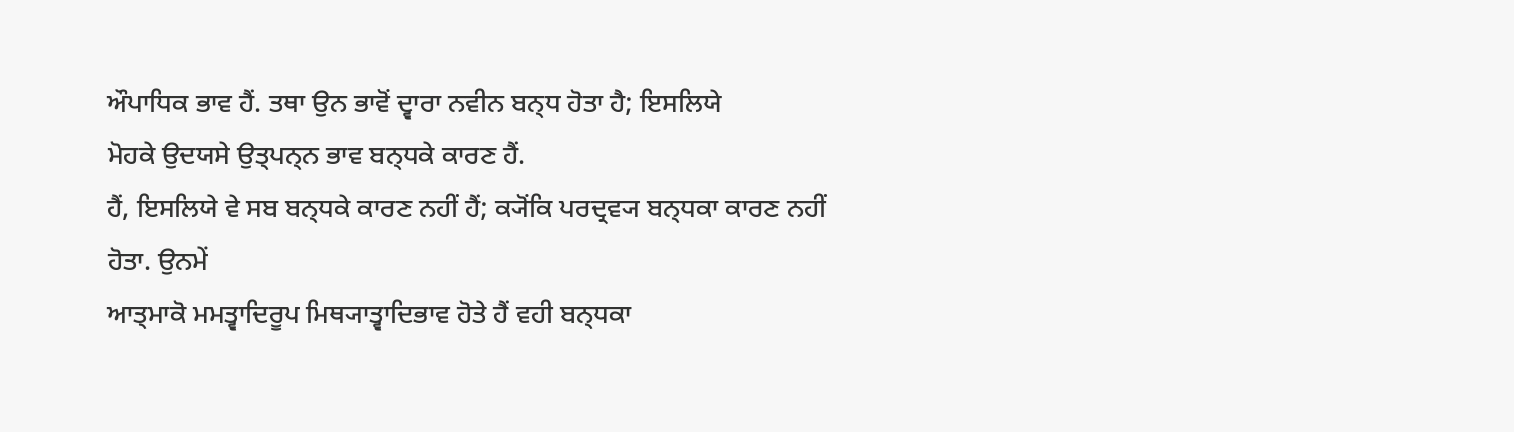ਔਪਾਧਿਕ ਭਾਵ ਹੈਂ. ਤਥਾ ਉਨ ਭਾਵੋਂ ਦ੍ਵਾਰਾ ਨਵੀਨ ਬਨ੍ਧ ਹੋਤਾ ਹੈ; ਇਸਲਿਯੇ
ਮੋਹਕੇ ਉਦਯਸੇ ਉਤ੍ਪਨ੍ਨ ਭਾਵ ਬਨ੍ਧਕੇ ਕਾਰਣ ਹੈਂ.
ਹੈਂ, ਇਸਲਿਯੇ ਵੇ ਸਬ ਬਨ੍ਧਕੇ ਕਾਰਣ ਨਹੀਂ ਹੈਂ; ਕ੍ਯੋਂਕਿ ਪਰਦ੍ਰਵ੍ਯ ਬਨ੍ਧਕਾ ਕਾਰਣ ਨਹੀਂ ਹੋਤਾ. ਉਨਮੇਂ
ਆਤ੍ਮਾਕੋ ਮਮਤ੍ਵਾਦਿਰੂਪ ਮਿਥ੍ਯਾਤ੍ਵਾਦਿਭਾਵ ਹੋਤੇ ਹੈਂ ਵਹੀ ਬਨ੍ਧਕਾ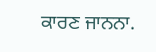ਕਾਰਣ ਜਾਨਨਾ.